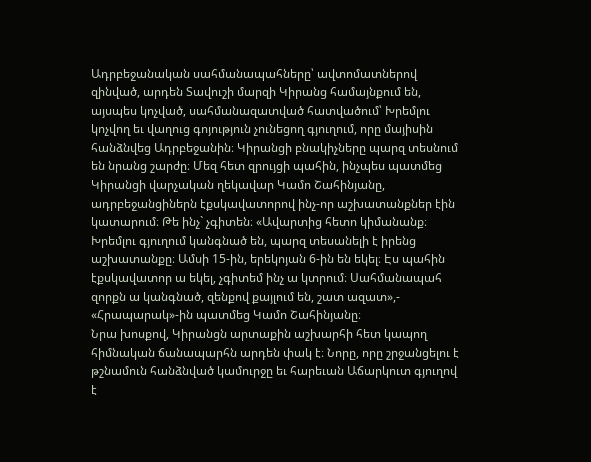Ադրբեջանական սահմանապահները՝ ավտոմատներով զինված, արդեն Տավուշի մարզի Կիրանց համայնքում են, այսպես կոչված, սահմանազատված հատվածում՝ Խրեմլու կոչվող եւ վաղուց գոյություն չունեցող գյուղում, որը մայիսին հանձնվեց Ադրբեջանին։ Կիրանցի բնակիչները պարզ տեսնում են նրանց շարժը։ Մեզ հետ զրույցի պահին, ինչպես պատմեց Կիրանցի վարչական ղեկավար Կամո Շահինյանը, ադրբեջանցիներն էքսկավատորով ինչ-որ աշխատանքներ էին կատարում։ Թե ինչ` չգիտեն։ «Ավարտից հետո կիմանանք։ Խրեմլու գյուղում կանգնած են, պարզ տեսանելի է իրենց աշխատանքը։ Ամսի 15-ին, երեկոյան 6-ին են եկել։ Էս պահին էքսկավատոր ա եկել, չգիտեմ ինչ ա կտրում։ Սահմանապահ զորքն ա կանգնած, զենքով քայլում են, շատ ազատ»,- «Հրապարակ»-ին պատմեց Կամո Շահինյանը։
Նրա խոսքով, Կիրանցն արտաքին աշխարհի հետ կապող հիմնական ճանապարհն արդեն փակ է։ Նորը, որը շրջանցելու է թշնամուն հանձնված կամուրջը եւ հարեւան Աճարկուտ գյուղով է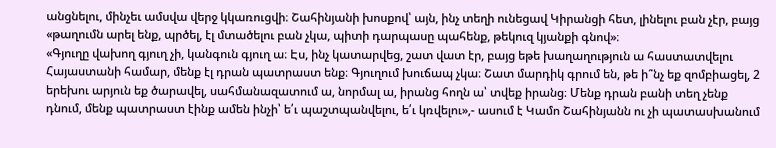անցնելու, մինչեւ ամսվա վերջ կկառուցվի։ Շահինյանի խոսքով՝ այն, ինչ տեղի ունեցավ Կիրանցի հետ, լինելու բան չէր, բայց «թաղումն արել ենք, պրծել, էլ մտածելու բան չկա, պիտի դարպասը պահենք, թեկուզ կյանքի գնով»։
«Գյուղը վախող գյուղ չի, կանգուն գյուղ ա։ Էս, ինչ կատարվեց, շատ վատ էր, բայց եթե խաղաղություն ա հաստատվելու Հայաստանի համար, մենք էլ դրան պատրաստ ենք։ Գյուղում խուճապ չկա։ Շատ մարդիկ գրում են, թե ի՞նչ եք զոմբիացել, 2 երեխու արյուն եք ծարավել, սահմանազատում ա, նորմալ ա, իրանց հողն ա՝ տվեք իրանց։ Մենք դրան բանի տեղ չենք դնում, մենք պատրաստ էինք ամեն ինչի՝ ե՛ւ պաշտպանվելու, ե՛ւ կռվելու»,- ասում է Կամո Շահինյանն ու չի պատասխանում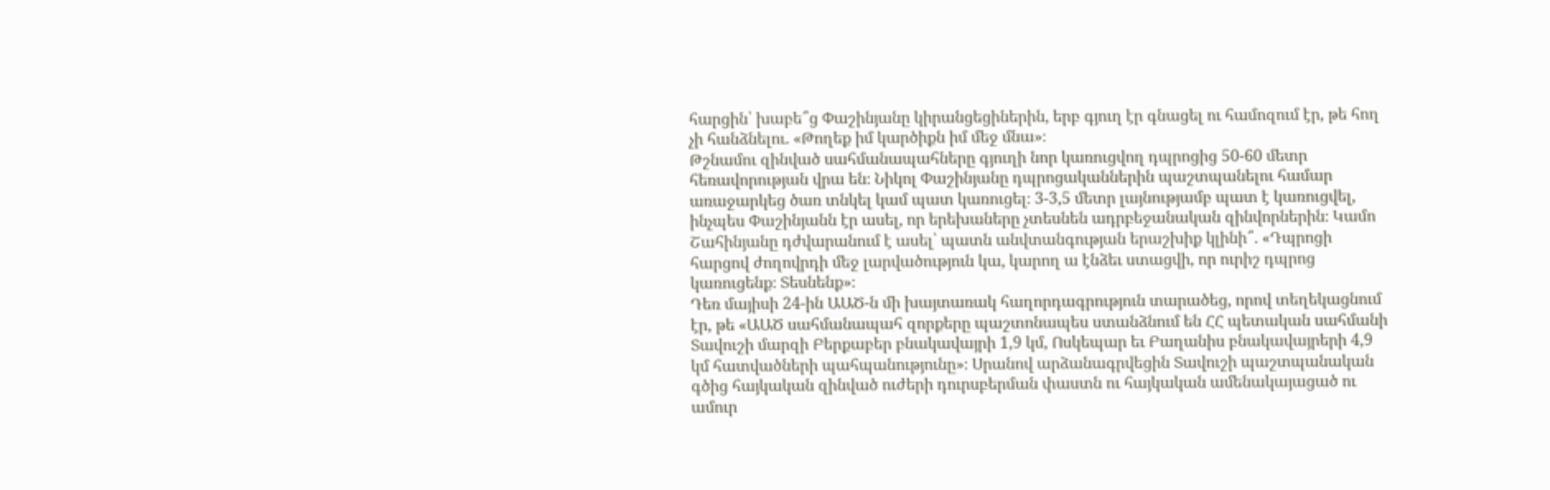հարցին՝ խաբե՞ց Փաշինյանը կիրանցեցիներին, երբ գյուղ էր գնացել ու համոզում էր, թե հող չի հանձնելու․ «Թողեք իմ կարծիքն իմ մեջ մնա»։
Թշնամու զինված սահմանապահները գյուղի նոր կառուցվող դպրոցից 50-60 մետր հեռավորության վրա են։ Նիկոլ Փաշինյանը դպրոցականներին պաշտպանելու համար առաջարկեց ծառ տնկել կամ պատ կառուցել։ 3-3,5 մետր լայնությամբ պատ է կառուցվել, ինչպես Փաշինյանն էր ասել, որ երեխաները չտեսնեն ադրբեջանական զինվորներին։ Կամո Շահինյանը դժվարանում է ասել՝ պատն անվտանգության երաշխիք կլինի՞․ «Դպրոցի հարցով ժողովրդի մեջ լարվածություն կա, կարող ա էնձեւ ստացվի, որ ուրիշ դպրոց կառուցենք։ Տեսնենք»։
Դեռ մայիսի 24-ին ԱԱԾ-ն մի խայտառակ հաղորդագրություն տարածեց, որով տեղեկացնում էր, թե «ԱԱԾ սահմանապահ զորքերը պաշտոնապես ստանձնում են ՀՀ պետական սահմանի Տավուշի մարզի Բերքաբեր բնակավայրի 1,9 կմ, Ոսկեպար եւ Բաղանիս բնակավայրերի 4,9 կմ հատվածների պահպանությունը»։ Սրանով արձանագրվեցին Տավուշի պաշտպանական գծից հայկական զինված ուժերի դուրսբերման փաստն ու հայկական ամենակայացած ու ամուր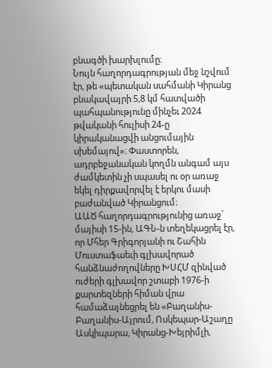բնագծի խարխլումը։
Նույն հաղորդագրության մեջ նշվում էր, թե «պետական սահմանի Կիրանց բնակավայրի 5,8 կմ հատվածի պահպանությունը մինչեւ 2024 թվականի հուլիսի 24-ը կիրականացվի անցումային սխեմայով»։ Փաստորեն, ադրբեջանական կողմն անգամ այս ժամկետին չի սպասել ու օր առաջ եկել դիրքավորվել է երկու մասի բաժանված Կիրանցում։
ԱԱԾ հաղորդագրությունից առաջ՝ մայիսի 15-ին, ԱԳՆ-ն տեղեկացրել էր, որ Մհեր Գրիգորյանի ու Շահին Մուստաֆաեւի գլխավորած հանձնաժողովները ԽՍՀՄ զինված ուժերի գլխավոր շտաբի 1976-ի քարտեզների հիման վրա համաձայնեցրել են «Բաղանիս-Բաղանիս-Այրում, Ոսկեպար-Աշաղը Ասկիպարա, Կիրանց-Խեյրիմլի,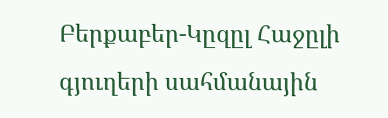Բերքաբեր-Կըզըլ Հաջըլի գյուղերի սահմանային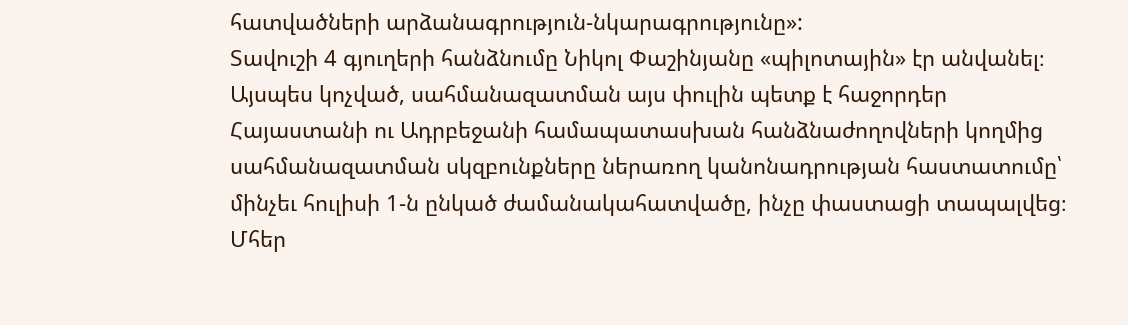հատվածների արձանագրություն-նկարագրությունը»:
Տավուշի 4 գյուղերի հանձնումը Նիկոլ Փաշինյանը «պիլոտային» էր անվանել։ Այսպես կոչված, սահմանազատման այս փուլին պետք է հաջորդեր Հայաստանի ու Ադրբեջանի համապատասխան հանձնաժողովների կողմից սահմանազատման սկզբունքները ներառող կանոնադրության հաստատումը՝ մինչեւ հուլիսի 1-ն ընկած ժամանակահատվածը, ինչը փաստացի տապալվեց։ Մհեր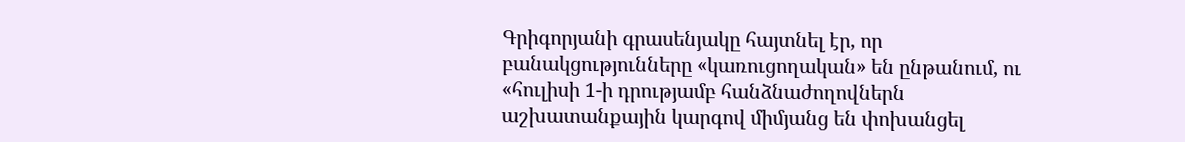Գրիգորյանի գրասենյակը հայտնել էր, որ բանակցությունները «կառուցողական» են ընթանում, ու «հուլիսի 1-ի դրությամբ հանձնաժողովներն աշխատանքային կարգով միմյանց են փոխանցել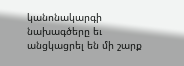կանոնակարգի նախագծերը եւ անցկացրել են մի շարք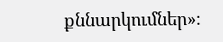քննարկումներ»։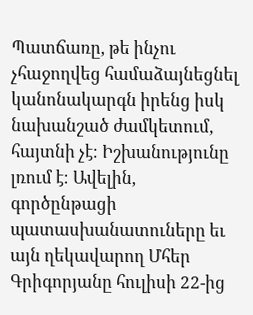Պատճառը, թե ինչու չհաջողվեց համաձայնեցնել կանոնակարգն իրենց իսկ նախանշած ժամկետում, հայտնի չէ։ Իշխանությունը լռում է։ Ավելին, գործընթացի պատասխանատուները եւ այն ղեկավարող Մհեր Գրիգորյանը հուլիսի 22-ից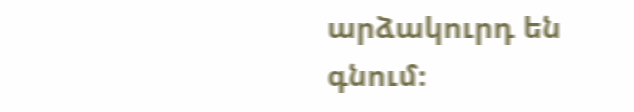արձակուրդ են գնում։